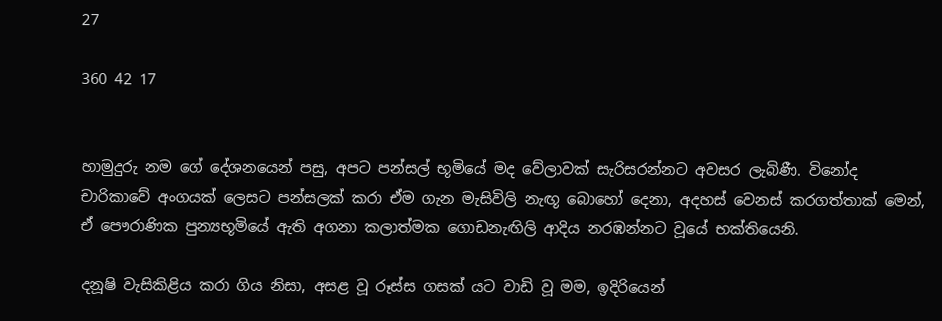27

360 42 17


හාමුදුරු නම ගේ දේශනයෙන් පසු, අපට පන්සල් භූමියේ මද වේලාවක් සැරිසරන්නට අවසර ලැබිණී. විනෝද චාරිකාවේ අංගයක් ලෙසට පන්සලක් කරා ඒම ගැන මැසිවිලි නැඟූ බොහෝ දෙනා, අදහස් වෙනස් කරගත්තාක් මෙන්, ඒ පෞරාණික පුන්‍යභූමියේ ඇති අගනා කලාත්මක ගොඩනැඟිලි ආදිය නරඹන්නට වූයේ භක්තියෙනි.

දනූෂි වැසිකිළිය කරා ගිය නිසා, අසළ වූ රූස්ස ගසක් යට වාඩි වූ මම, ඉදිරියෙන්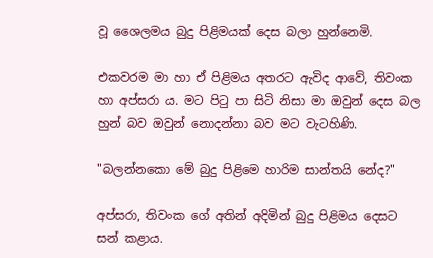වූ ශෛලමය බුදු පිළිමයක් දෙස බලා හුන්නෙමි.

එකවරම මා හා ඒ පිළිමය අතරට ඇවිද ආවේ, තිවංක හා අප්සරා ය. මට පිටු පා සිටි නිසා මා ඔවුන් දෙස බල හුන් බව ඔවුන් නොදන්නා බව මට වැටහිණි.

"බලන්නකො මේ බුදු පිළිමෙ හාරිම සාන්තයි නේද?"

අප්සරා, තිවංක ගේ අතින් අදිමින් බුදු පිළිමය දෙසට සන් කළාය.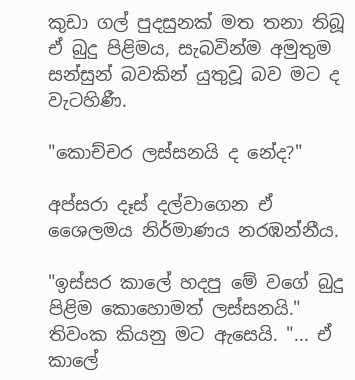කුඩා ගල් පුදසුනක් මත තනා තිබූ ඒ බුදු පිළිමය, සැබවින්ම අමුතුම සන්සුන් බවකින් යුතුවූ බව මට ද වැටහිණී.

"කොච්චර ලස්සනයි ද නේද?"

අප්සරා දෑස් දල්වාගෙන ඒ ශෛලමය නිර්මාණය නරඹන්නීය.

"ඉස්සර කාලේ හදපු මේ වගේ බුදු පිළිම කොහොමත් ලස්සනයි." තිවංක කියනු මට ඇසෙයි. "... ඒ කාලේ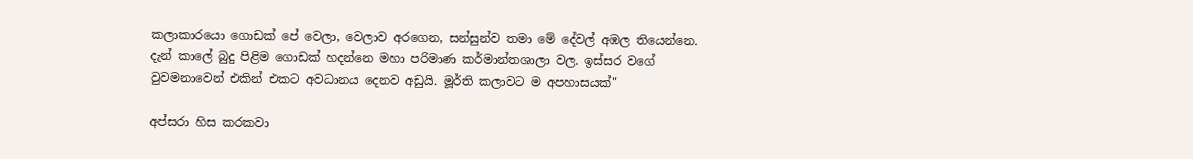කලාකාරයො ගොඩක් පේ වෙලා, වෙලාව අරගෙන, සන්සුන්ව තමා මේ දේවල් අඹල තියෙන්නෙ. දැන් කාලේ බුදු පිළිම ගොඩක් හදන්නෙ මහා පරිමාණ කර්මාන්තශාලා වල. ඉස්සර වගේ වුවමනාවෙන් එකින් එකට අවධානය දෙනව අඩුයි. මූර්ති කලාවට ම අපහාසයක්"

අප්සරා හිස කරකවා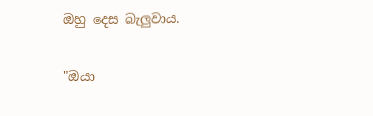ඔහු දෙස බැලුවාය.

"ඔයා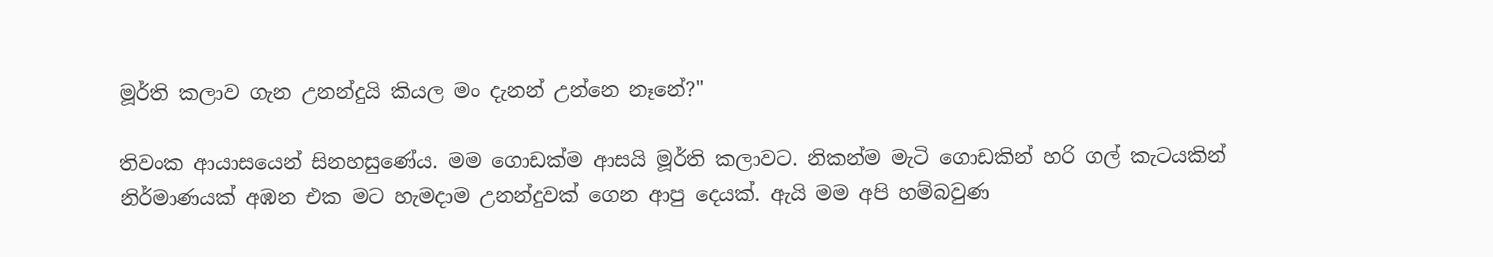මූර්ති කලාව ගැන උනන්දුයි කියල මං දැනන් උන්නෙ නෑනේ?"

තිවංක ආයාසයෙන් සිනහසුණේය. මම ගොඩක්ම ආසයි මූර්ති කලාවට. නිකන්ම මැටි ගොඩකින් හරි ගල් කැටයකින් නිර්මාණයක් අඹන එක මට හැමදාම උනන්දුවක් ගෙන ආපු දෙයක්. ඇයි මම අපි හම්බවුණ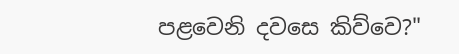පළවෙනි දවසෙ කිව්වෙ?"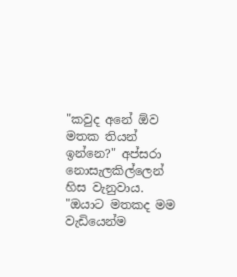"කවුද අනේ ඕව මතක තියන් ඉන්නෙ?" අප්සරා නොසැලකිල්ලෙන් හිස වැනුවාය. "ඔයාට මතකද මම වැඩියෙන්ම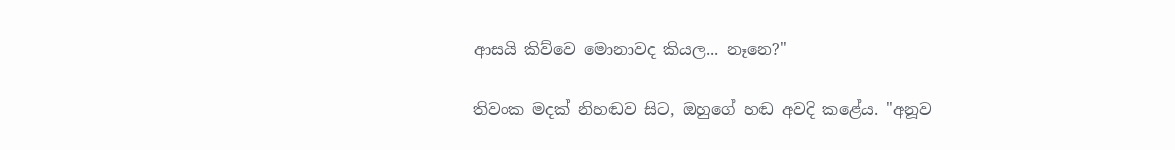ආසයි කිව්වෙ මොනාවද කියල... නෑනෙ?"

තිවංක මදක් නිහඬව සිට, ඔහුගේ හඬ අවදි කළේය. "අනූව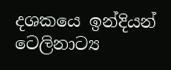දශකයෙ ඉන්දියන් ටෙලිනාට්‍ය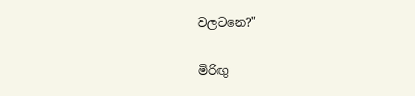වලටනෙ?"

මිරිඟු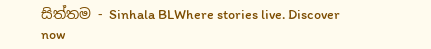සිත්තම - Sinhala BLWhere stories live. Discover now